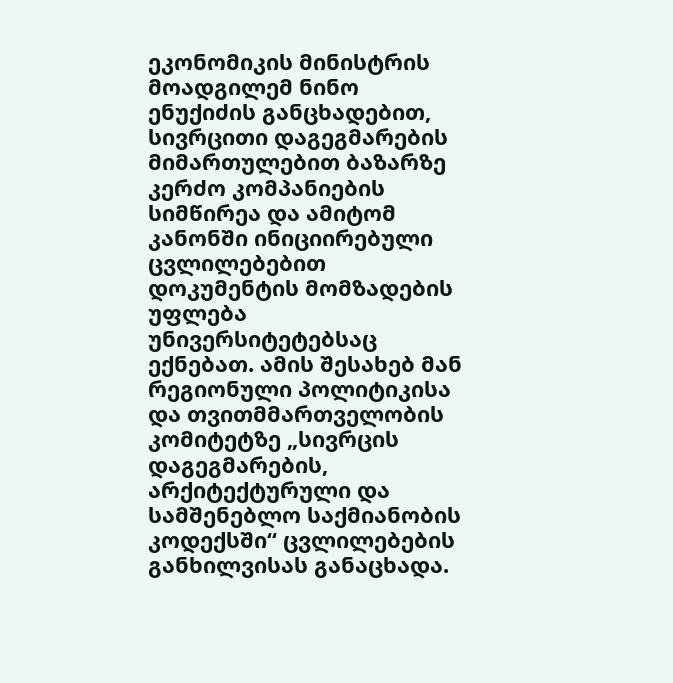ეკონომიკის მინისტრის მოადგილემ ნინო ენუქიძის განცხადებით, სივრცითი დაგეგმარების მიმართულებით ბაზარზე კერძო კომპანიების სიმწირეა და ამიტომ კანონში ინიციირებული ცვლილებებით დოკუმენტის მომზადების უფლება უნივერსიტეტებსაც ექნებათ. ამის შესახებ მან რეგიონული პოლიტიკისა და თვითმმართველობის კომიტეტზე „სივრცის დაგეგმარების, არქიტექტურული და სამშენებლო საქმიანობის კოდექსში“ ცვლილებების განხილვისას განაცხადა.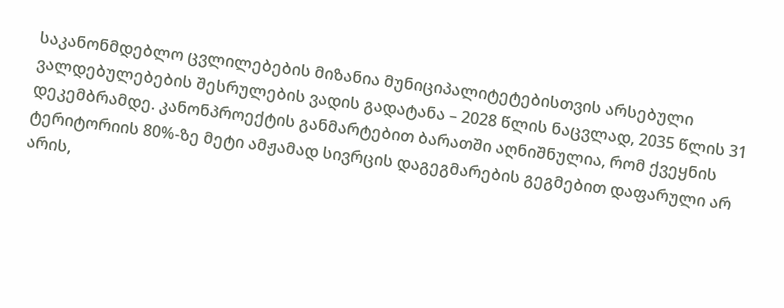საკანონმდებლო ცვლილებების მიზანია მუნიციპალიტეტებისთვის არსებული ვალდებულებების შესრულების ვადის გადატანა – 2028 წლის ნაცვლად, 2035 წლის 31 დეკემბრამდე. კანონპროექტის განმარტებით ბარათში აღნიშნულია, რომ ქვეყნის ტერიტორიის 80%-ზე მეტი ამჟამად სივრცის დაგეგმარების გეგმებით დაფარული არ არის,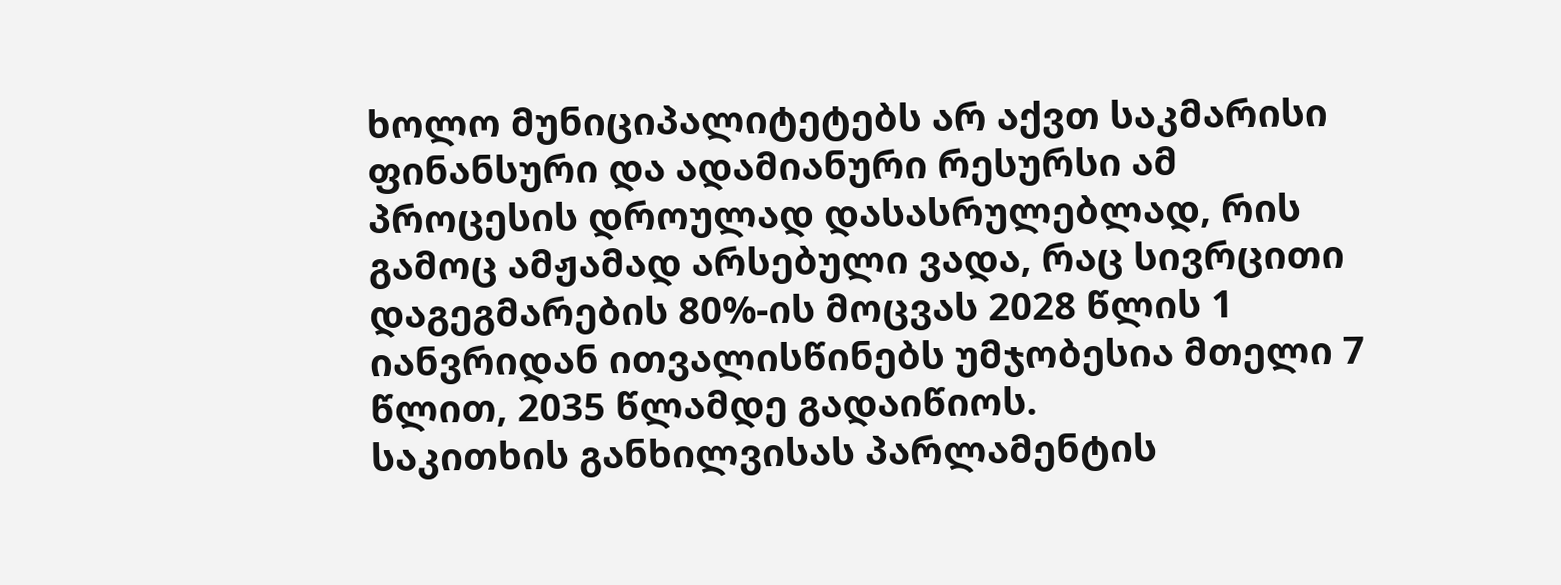ხოლო მუნიციპალიტეტებს არ აქვთ საკმარისი ფინანსური და ადამიანური რესურსი ამ პროცესის დროულად დასასრულებლად, რის გამოც ამჟამად არსებული ვადა, რაც სივრცითი დაგეგმარების 80%-ის მოცვას 2028 წლის 1 იანვრიდან ითვალისწინებს უმჯობესია მთელი 7 წლით, 2035 წლამდე გადაიწიოს.
საკითხის განხილვისას პარლამენტის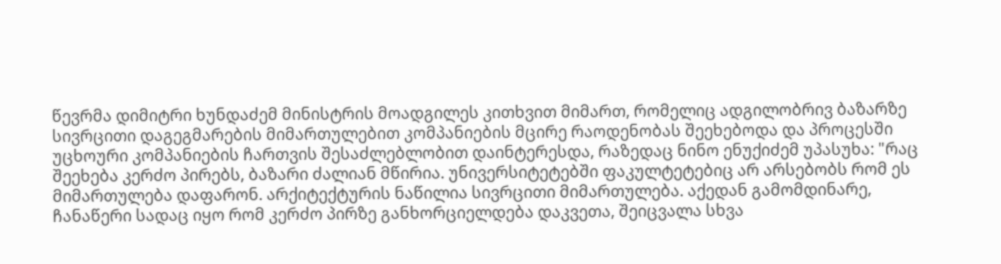წევრმა დიმიტრი ხუნდაძემ მინისტრის მოადგილეს კითხვით მიმართ, რომელიც ადგილობრივ ბაზარზე სივრცითი დაგეგმარების მიმართულებით კომპანიების მცირე რაოდენობას შეეხებოდა და პროცესში უცხოური კომპანიების ჩართვის შესაძლებლობით დაინტერესდა, რაზედაც ნინო ენუქიძემ უპასუხა: "რაც შეეხება კერძო პირებს, ბაზარი ძალიან მწირია. უნივერსიტეტებში ფაკულტეტებიც არ არსებობს რომ ეს მიმართულება დაფარონ. არქიტექტურის ნაწილია სივრცითი მიმართულება. აქედან გამომდინარე, ჩანაწერი სადაც იყო რომ კერძო პირზე განხორციელდება დაკვეთა, შეიცვალა სხვა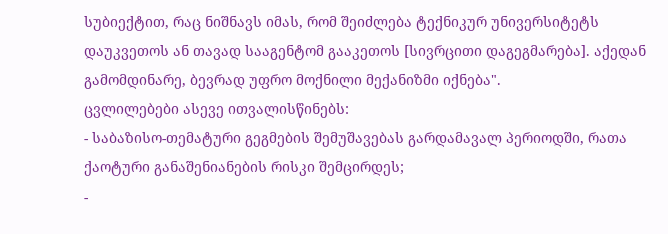სუბიექტით, რაც ნიშნავს იმას, რომ შეიძლება ტექნიკურ უნივერსიტეტს დაუკვეთოს ან თავად სააგენტომ გააკეთოს [სივრცითი დაგეგმარება]. აქედან გამომდინარე, ბევრად უფრო მოქნილი მექანიზმი იქნება".
ცვლილებები ასევე ითვალისწინებს:
- საბაზისო-თემატური გეგმების შემუშავებას გარდამავალ პერიოდში, რათა ქაოტური განაშენიანების რისკი შემცირდეს;
-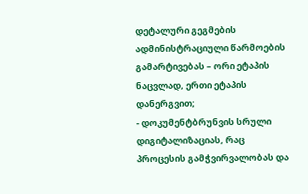დეტალური გეგმების ადმინისტრაციული წარმოების გამარტივებას – ორი ეტაპის ნაცვლად, ერთი ეტაპის დანერგვით;
- დოკუმენტბრუნვის სრული დიგიტალიზაციას, რაც პროცესის გამჭვირვალობას და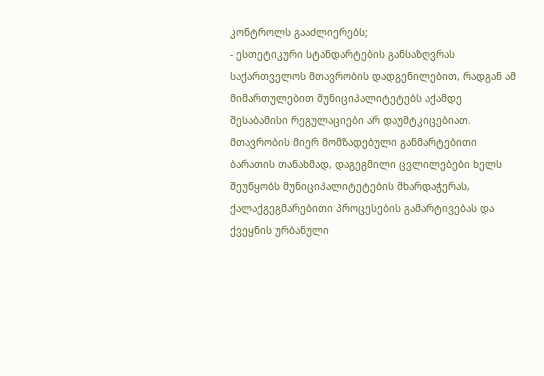კონტროლს გააძლიერებს;
- ესთეტიკური სტანდარტების განსაზღვრას საქართველოს მთავრობის დადგენილებით, რადგან ამ მიმართულებით მუნიციპალიტეტებს აქამდე შესაბამისი რეგულაციები არ დაუმტკიცებიათ.
მთავრობის მიერ მომზადებული განმარტებითი ბარათის თანახმად, დაგეგმილი ცვლილებები ხელს შეუწყობს მუნიციპალიტეტების მხარდაჭერას, ქალაქგეგმარებითი პროცესების გამარტივებას და ქვეყნის ურბანული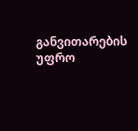განვითარების უფრო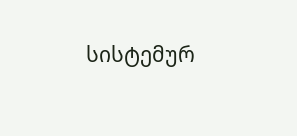სისტემურ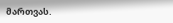მართვას.